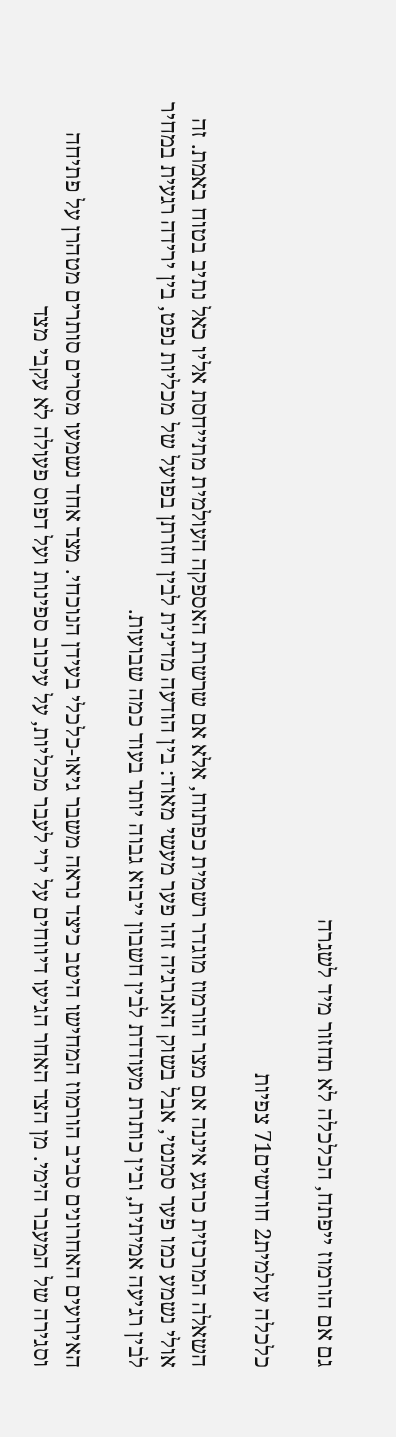גם אם הורמוז ייפתח, הכלכלה לא תחזור מיד לשגרה

כלכלה עולמית2 חודשים71 צפיות

השאלה המרכזית כרגע איננה אם מצר הורמוז מוגדר רשמית כפתוח, אלא אם שרשרת האספקה העולמית מתייחסת אליו כאל נתיב בטוח באמת. זה אולי נשמע כמו פער סמנטי, אבל בשוק האנרגיה זהו פער מעשי מאוד: בין הודעה מדינית לבין חזרתן בפועל של מכליות נפט, בין ירידה רגעית במחיר לבין רגיעה אמיתית, ובין כותרת מעודדת לבין חשבון ייבוא גבוה יותר בעוד כמה שבועות.

האירועים האחרונים סביב הורמוז המחישו היטב כיצד נראה משבר גיאו-כלכלי בעידן הנוכחי. מצד אחד נשמעו מסרים סותרים מטהרן על פתיחה וסגירה של המעבר הימי. מן הצד האחר הגיעו דיווחים על ירי לעבר מכליות, על עיכוב ספינות ועל דפוס פעולה לא עקבי מצד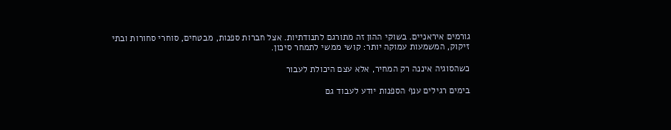גורמים איראניים. בשוקי ההון זה מתורגם לתנודתיות. אצל חברות ספנות, מבטחים, סוחרי סחורות ובתי זיקוק, המשמעות עמוקה יותר: קושי ממשי לתמחר סיכון.

כשהסוגיה איננה רק המחיר, אלא עצם היכולת לעבור

בימים רגילים ענף הספנות יודע לעבוד גם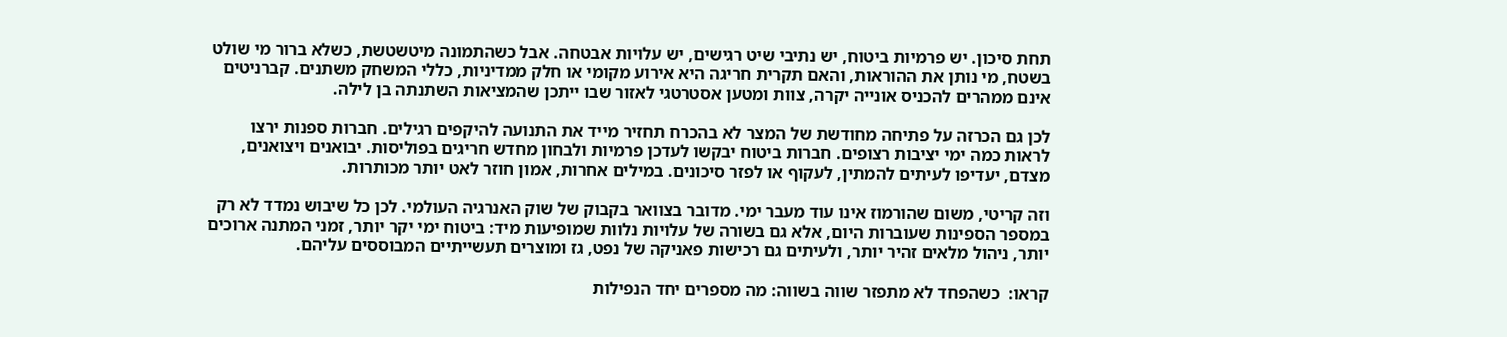תחת סיכון. יש פרמיות ביטוח, יש נתיבי שיט רגישים, יש עלויות אבטחה. אבל כשהתמונה מיטשטשת, כשלא ברור מי שולט בשטח, מי נותן את ההוראות, והאם תקרית חריגה היא אירוע מקומי או חלק ממדיניות, כללי המשחק משתנים. קברניטים אינם ממהרים להכניס אונייה יקרה, צוות ומטען אסטרטגי לאזור שבו ייתכן שהמציאות השתנתה בן לילה.

לכן גם הכרזה על פתיחה מחודשת של המצר לא בהכרח תחזיר מייד את התנועה להיקפים רגילים. חברות ספנות ירצו לראות כמה ימי יציבות רצופים. חברות ביטוח יבקשו לעדכן פרמיות ולבחון מחדש חריגים בפוליסות. יבואנים ויצואנים, מצדם, יעדיפו לעיתים להמתין, לעקוף או לפזר סיכונים. במילים אחרות, אמון חוזר לאט יותר מכותרות.

וזה קריטי, משום שהורמוז אינו עוד מעבר ימי. מדובר בצוואר בקבוק של שוק האנרגיה העולמי. לכן כל שיבוש נמדד לא רק במספר הספינות שעוברות היום, אלא גם בשורה של עלויות נלוות שמופיעות מיד: ביטוח ימי יקר יותר, זמני המתנה ארוכים יותר, ניהול מלאים זהיר יותר, ולעיתים גם רכישות פאניקה של נפט, גז ומוצרים תעשייתיים המבוססים עליהם.

קראו:  כשהפחד לא מתפזר שווה בשווה: מה מספרים יחד הנפילות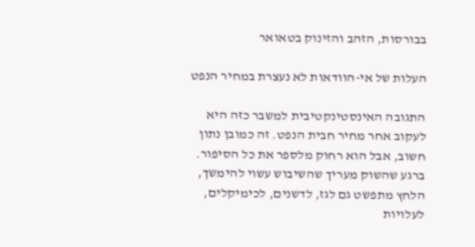בבורסות, הזהב והזינוק בטאואר

העלות של אי-הוודאות לא נעצרת במחיר הנפט

התגובה האינסטינקטיבית למשבר כזה היא לעקוב אחר מחיר חבית הנפט. זה כמובן נתון חשוב, אבל הוא רחוק מלספר את כל הסיפור. ברגע שהשוק מעריך שהשיבוש עשוי להימשך, הלחץ מתפשט גם לגז, לדשנים, לכימיקלים, לעלויות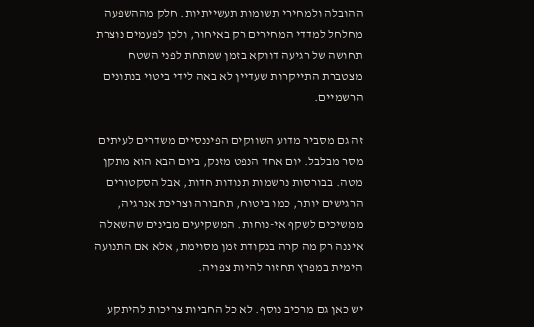ההובלה ולמחירי תשומות תעשייתיות. חלק מההשפעה מחלחל למדדי המחירים רק באיחור, ולכן לפעמים נוצרת תחושה של רגיעה דווקא בזמן שמתחת לפני השטח מצטברת התייקרות שעדיין לא באה לידי ביטוי בנתונים הרשמיים.

זה גם מסביר מדוע השווקים הפיננסיים משדרים לעיתים מסר מבלבל. יום אחד הנפט מזנק, ביום הבא הוא מתקן מטה. בבורסות נרשמות תנודות חדות, אבל הסקטורים הרגישים יותר, כמו ביטוח, תחבורה וצריכת אנרגיה, ממשיכים לשקף אי-נוחות. המשקיעים מבינים שהשאלה איננה רק מה קרה בנקודת זמן מסוימת, אלא אם התנועה הימית במפרץ תחזור להיות צפויה.

יש כאן גם מרכיב נוסף. לא כל החביות צריכות להיתקע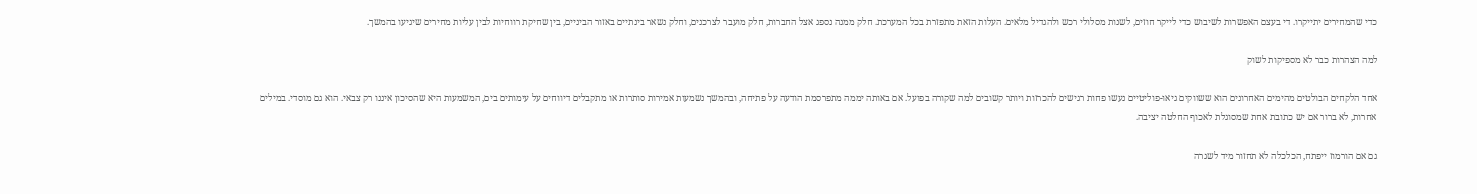כדי שהמחירים יתייקרו. די בעצם האפשרות לשיבוש כדי לייקר חוזים, לשנות מסלולי רכש ולהגדיל מלאים. העלות הזאת מתפזרת בכל המערכת. חלק ממנה נספג אצל החברות, חלק מועבר לצרכנים, וחלק נשאר בינתיים באזור הביניים, בין שחיקת רווחיות לבין עליות מחירים שיגיעו בהמשך.

למה הצהרות כבר לא מספיקות לשוק

אחד הלקחים הבולטים מהימים האחרונים הוא ששווקים גיאו-פוליטיים נעשו פחות רגישים להכרזות ויותר קשובים למה שקורה בפועל. אם באותה יממה מתפרסמת הודעה על פתיחה, ובהמשך נשמעות אמירות סותרות או מתקבלים דיווחים על עימותים בים, המשמעות היא שהסיכון איננו רק צבאי. הוא גם מוסדי. במילים אחרות, לא ברור אם יש כתובת אחת שמסוגלת לאכוף החלטה יציבה.

גם אם הורמוז ייפתח, הכלכלה לא תחזור מיד לשגרה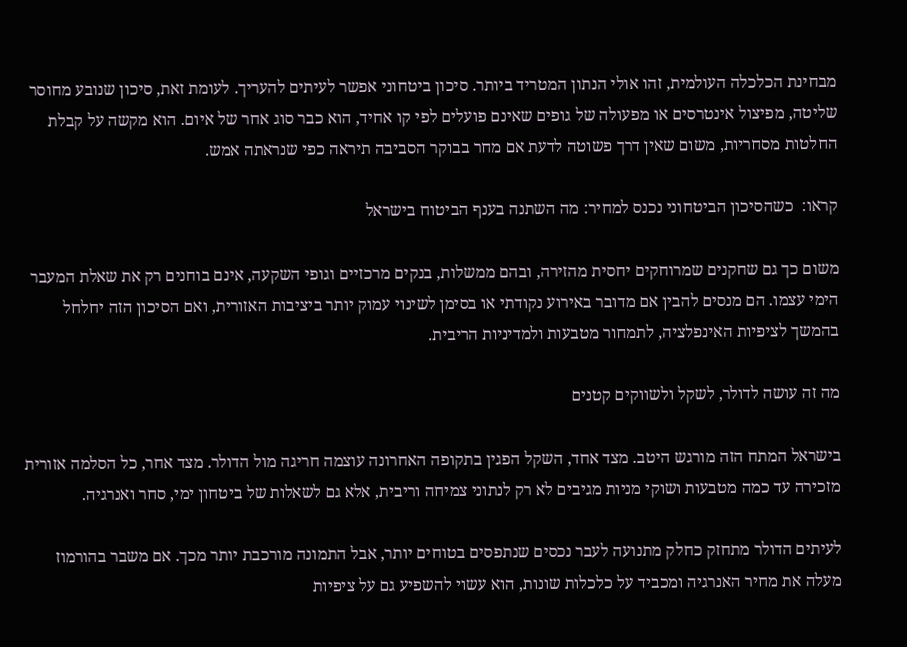מבחינת הכלכלה העולמית, זהו אולי הנתון המטריד ביותר. סיכון ביטחוני אפשר לעיתים להעריך. לעומת זאת, סיכון שנובע מחוסר שליטה, מפיצול אינטרסים או מפעולה של גופים שאינם פועלים לפי קו אחיד, הוא כבר סוג אחר של איום. הוא מקשה על קבלת החלטות מסחריות, משום שאין דרך פשוטה לדעת אם מחר בבוקר הסביבה תיראה כפי שנראתה אמש.

קראו:  כשהסיכון הביטחוני נכנס למחיר: מה השתנה בענף הביטוח בישראל

משום כך גם שחקנים שמרוחקים יחסית מהזירה, ובהם ממשלות, בנקים מרכזיים וגופי השקעה, אינם בוחנים רק את שאלת המעבר הימי עצמו. הם מנסים להבין אם מדובר באירוע נקודתי או בסימן לשינוי עמוק יותר ביציבות האזורית, ואם הסיכון הזה יחלחל בהמשך לציפיות האינפלציה, לתמחור מטבעות ולמדיניות הריבית.

מה זה עושה לדולר, לשקל ולשווקים קטנים

בישראל המתח הזה מורגש היטב. מצד אחד, השקל הפגין בתקופה האחרונה עוצמה חריגה מול הדולר. מצד אחר, כל הסלמה אזורית מזכירה עד כמה מטבעות ושוקי מניות מגיבים לא רק לנתוני צמיחה וריבית, אלא גם לשאלות של ביטחון ימי, סחר ואנרגיה.

לעיתים הדולר מתחזק כחלק מתנועה לעבר נכסים שנתפסים בטוחים יותר, אבל התמונה מורכבת יותר מכך. אם משבר בהורמוז מעלה את מחיר האנרגיה ומכביד על כלכלות שונות, הוא עשוי להשפיע גם על ציפיות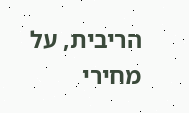הריבית, על מחירי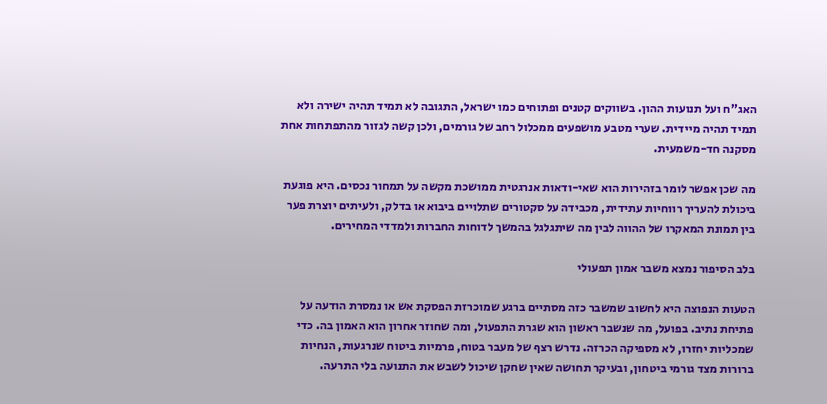האג”ח ועל תנועות ההון. בשווקים קטנים ופתוחים כמו ישראל, התגובה לא תמיד תהיה ישירה ולא תמיד תהיה מיידית. שערי מטבע מושפעים ממכלול רחב של גורמים, ולכן קשה לגזור מהתפתחות אחת מסקנה חד-משמעית.

מה שכן אפשר לומר בזהירות הוא שאי-ודאות אנרגטית ממושכת מקשה על תמחור נכסים. היא פוגעת ביכולת להעריך רווחיות עתידית, מכבידה על סקטורים שתלויים ביבוא או בדלק, ולעיתים יוצרת פער בין תמונת המאקרו של ההווה לבין מה שיתגלגל בהמשך לדוחות החברות ולמדדי המחירים.

בלב הסיפור נמצא משבר אמון תפעולי

הטעות הנפוצה היא לחשוב שמשבר כזה מסתיים ברגע שמוכרזת הפסקת אש או נמסרת הודעה על פתיחת נתיב. בפועל, מה שנשבר ראשון הוא שגרת התפעול, ומה שחוזר אחרון הוא האמון בה. כדי שמכליות יחזרו, לא מספיקה הכרזה. נדרש רצף של מעבר בטוח, פרמיות ביטוח שנרגעות, הנחיות ברורות מצד גורמי ביטחון, ובעיקר תחושה שאין שחקן שיכול לשבש את התנועה בלי התרעה.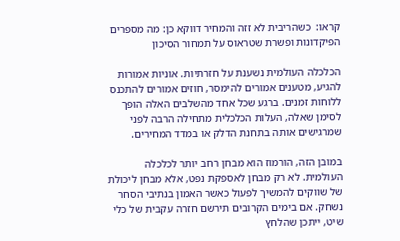קראו:  כשהריבית לא זזה והמחיר דווקא כן: מה מספרים הפיקדונות ופשרת שטראוס על תמחור הסיכון

הכלכלה העולמית נשענת על חזרתיות. אוניות אמורות להגיע, מטענים אמורים להימסר, חוזים אמורים להתכנס ללוחות זמנים. ברגע שכל אחד מהשלבים האלה הופך לסימן שאלה, העלות הכלכלית מתחילה הרבה לפני שמרגישים אותה בתחנת הדלק או במדד המחירים.

במובן הזה, הורמוז הוא מבחן רחב יותר לכלכלה העולמית. לא רק מבחן לאספקת נפט, אלא מבחן ליכולת של שווקים להמשיך לפעול כאשר האמון בנתיבי הסחר נשחק. אם בימים הקרובים תירשם חזרה עקבית של כלי שיט, ייתכן שהלחץ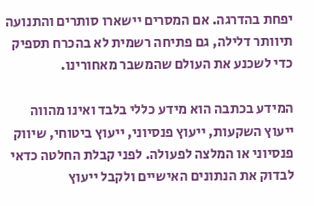יפחת בהדרגה. אם המסרים יישארו סותרים והתנועה תיוותר דלילה, גם פתיחה רשמית לא בהכרח תספיק כדי לשכנע את העולם שהמשבר מאחורינו.

המידע בכתבה הוא מידע כללי בלבד ואינו מהווה ייעוץ השקעות, ייעוץ פנסיוני, ייעוץ ביטוחי, שיווק פנסיוני או המלצה לפעולה. לפני קבלת החלטה כדאי לבדוק את הנתונים האישיים ולקבל ייעוץ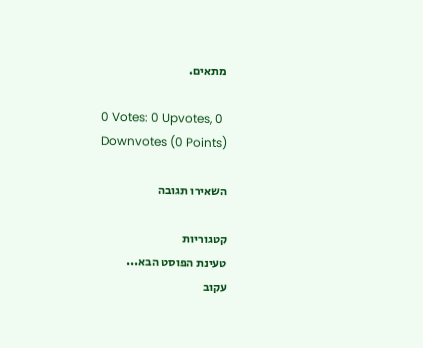מתאים.

0 Votes: 0 Upvotes, 0 Downvotes (0 Points)

השאירו תגובה

קטגוריות
טעינת הפוסט הבא...
עקוב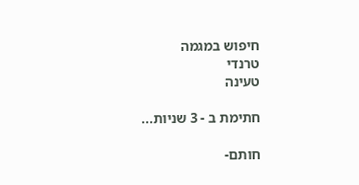חיפוש במגמה
טרנדי
טעינה

חתימת ב - 3 שניות...

חותם-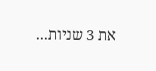את 3 שניות...